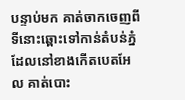បន្ទាប់មក គាត់ចាកចេញពីទីនោះឆ្ពោះទៅកាន់តំបន់ភ្នំ ដែលនៅខាងកើតបេតអែល គាត់បោះ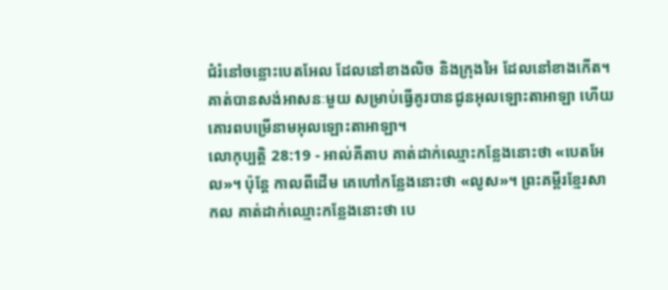ជំរំនៅចន្លោះបេតអែល ដែលនៅខាងលិច និងក្រុងអៃ ដែលនៅខាងកើត។ គាត់បានសង់អាសនៈមួយ សម្រាប់ធ្វើគូរបានជូនអុលឡោះតាអាឡា ហើយគោរពបម្រើនាមអុលឡោះតាអាឡា។
លោកុប្បត្តិ 28:19 - អាល់គីតាប គាត់ដាក់ឈ្មោះកន្លែងនោះថា «បេតអែល»។ ប៉ុន្តែ កាលពីដើម គេហៅកន្លែងនោះថា «លូស»។ ព្រះគម្ពីរខ្មែរសាកល គាត់ដាក់ឈ្មោះកន្លែងនោះថា បេ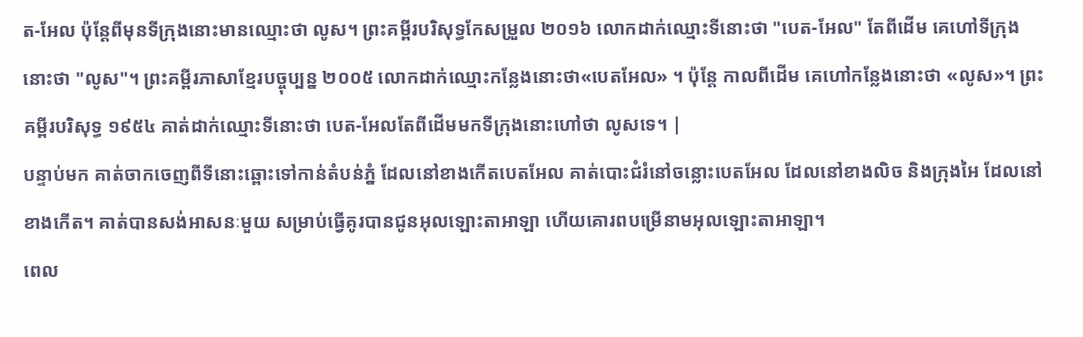ត-អែល ប៉ុន្តែពីមុនទីក្រុងនោះមានឈ្មោះថា លូស។ ព្រះគម្ពីរបរិសុទ្ធកែសម្រួល ២០១៦ លោកដាក់ឈ្មោះទីនោះថា "បេត-អែល" តែពីដើម គេហៅទីក្រុងនោះថា "លូស"។ ព្រះគម្ពីរភាសាខ្មែរបច្ចុប្បន្ន ២០០៥ លោកដាក់ឈ្មោះកន្លែងនោះថា«បេតអែល» ។ ប៉ុន្តែ កាលពីដើម គេហៅកន្លែងនោះថា «លូស»។ ព្រះគម្ពីរបរិសុទ្ធ ១៩៥៤ គាត់ដាក់ឈ្មោះទីនោះថា បេត-អែលតែពីដើមមកទីក្រុងនោះហៅថា លូសទេ។ |
បន្ទាប់មក គាត់ចាកចេញពីទីនោះឆ្ពោះទៅកាន់តំបន់ភ្នំ ដែលនៅខាងកើតបេតអែល គាត់បោះជំរំនៅចន្លោះបេតអែល ដែលនៅខាងលិច និងក្រុងអៃ ដែលនៅខាងកើត។ គាត់បានសង់អាសនៈមួយ សម្រាប់ធ្វើគូរបានជូនអុលឡោះតាអាឡា ហើយគោរពបម្រើនាមអុលឡោះតាអាឡា។
ពេល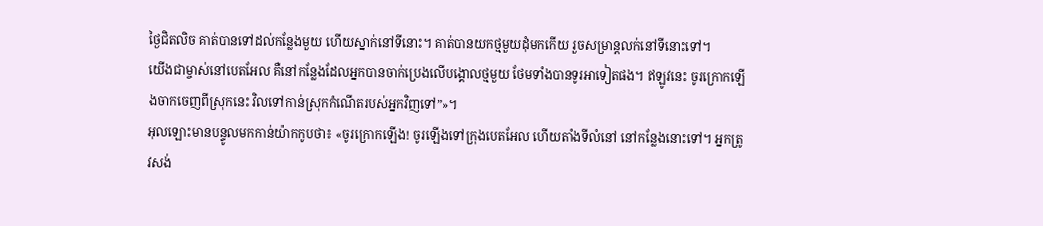ថ្ងៃជិតលិច គាត់បានទៅដល់កន្លែងមួយ ហើយស្នាក់នៅទីនោះ។ គាត់បានយកថ្មមួយដុំមកកើយ រួចសម្រាន្តលក់នៅទីនោះទៅ។
យើងជាម្ចាស់នៅបេតអែល គឺនៅកន្លែងដែលអ្នកបានចាក់ប្រេងលើបង្គោលថ្មមួយ ថែមទាំងបានទូរអាទៀតផង។ ឥឡូវនេះ ចូរក្រោកឡើងចាកចេញពីស្រុកនេះ វិលទៅកាន់ស្រុកកំណើតរបស់អ្នកវិញទៅ”»។
អុលឡោះមានបន្ទូលមកកាន់យ៉ាកកូបថា៖ «ចូរក្រោកឡើង! ចូរឡើងទៅក្រុងបេតអែល ហើយតាំងទីលំនៅ នៅកន្លែងនោះទៅ។ អ្នកត្រូវសង់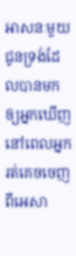អាសនៈមួយជូនទ្រង់ដែលបានមកឲ្យអ្នកឃើញ នៅពេលអ្នករត់គេចចេញពីអេសា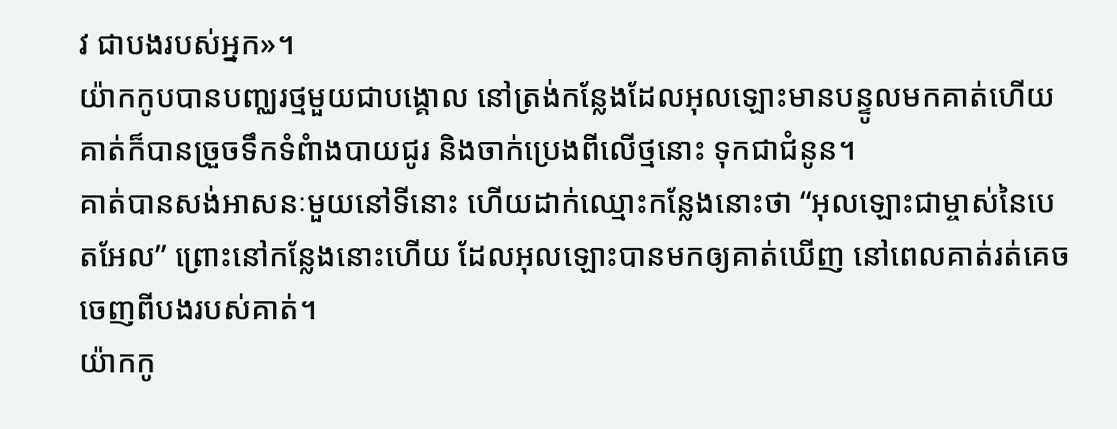វ ជាបងរបស់អ្នក»។
យ៉ាកកូបបានបញ្ឈរថ្មមួយជាបង្គោល នៅត្រង់កន្លែងដែលអុលឡោះមានបន្ទូលមកគាត់ហើយគាត់ក៏បានច្រួចទឹកទំពំាងបាយជូរ និងចាក់ប្រេងពីលើថ្មនោះ ទុកជាជំនូន។
គាត់បានសង់អាសនៈមួយនៅទីនោះ ហើយដាក់ឈ្មោះកន្លែងនោះថា “អុលឡោះជាម្ចាស់នៃបេតអែល” ព្រោះនៅកន្លែងនោះហើយ ដែលអុលឡោះបានមកឲ្យគាត់ឃើញ នៅពេលគាត់រត់គេចចេញពីបងរបស់គាត់។
យ៉ាកកូ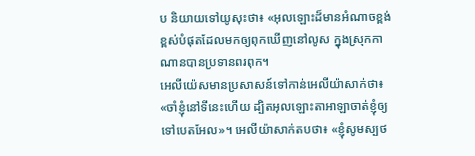ប និយាយទៅយូសុះថា៖ «អុលឡោះដ៏មានអំណាចខ្ពង់ខ្ពស់បំផុតដែលមកឲ្យពុកឃើញនៅលូស ក្នុងស្រុកកាណានបានប្រទានពរពុក។
អេលីយ៉េសមានប្រសាសន៍ទៅកាន់អេលីយ៉ាសាក់ថា៖ «ចាំខ្ញុំនៅទីនេះហើយ ដ្បិតអុលឡោះតាអាឡាចាត់ខ្ញុំឲ្យទៅបេតអែល»។ អេលីយ៉ាសាក់តបថា៖ «ខ្ញុំសូមស្បថ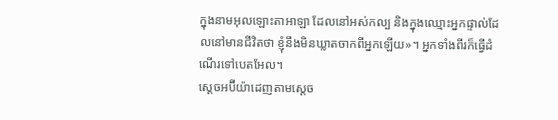ក្នុងនាមអុលឡោះតាអាឡា ដែលនៅអស់កល្ប និងក្នុងឈ្មោះអ្នកផ្ទាល់ដែលនៅមានជីវិតថា ខ្ញុំនឹងមិនឃ្លាតចាកពីអ្នកឡើយ»។ អ្នកទាំងពីរក៏ធ្វើដំណើរទៅបេតអែល។
ស្តេចអប៊ីយ៉ាដេញតាមស្តេច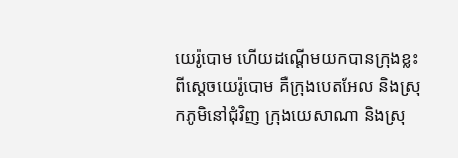យេរ៉ូបោម ហើយដណ្តើមយកបានក្រុងខ្លះពីស្តេចយេរ៉ូបោម គឺក្រុងបេតអែល និងស្រុកភូមិនៅជុំវិញ ក្រុងយេសាណា និងស្រុ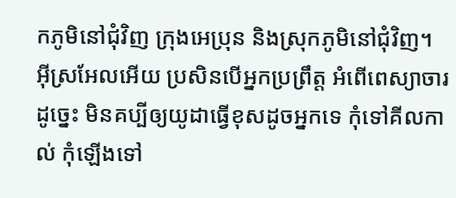កភូមិនៅជុំវិញ ក្រុងអេប្រុន និងស្រុកភូមិនៅជុំវិញ។
អ៊ីស្រអែលអើយ ប្រសិនបើអ្នកប្រព្រឹត្ត អំពើពេស្យាចារដូច្នេះ មិនគប្បីឲ្យយូដាធ្វើខុសដូចអ្នកទេ កុំទៅគីលកាល់ កុំឡើងទៅ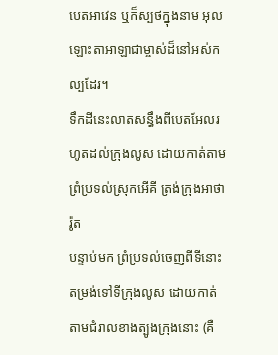បេតអាវេន ឬក៏ស្បថក្នុងនាម អុលឡោះតាអាឡាជាម្ចាស់ដ៏នៅអស់កល្បដែរ។
ទឹកដីនេះលាតសន្ធឹងពីបេតអែលរហូតដល់ក្រុងលូស ដោយកាត់តាមព្រំប្រទល់ស្រុកអើគី ត្រង់ក្រុងអាថារ៉ូត
បន្ទាប់មក ព្រំប្រទល់ចេញពីទីនោះ តម្រង់ទៅទីក្រុងលូស ដោយកាត់តាមជំរាលខាងត្បូងក្រុងនោះ (គឺ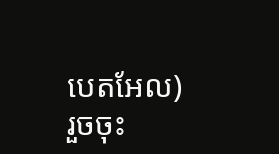បេតអែល) រួចចុះ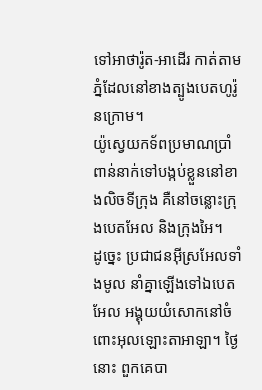ទៅអាថារ៉ូត-អាដើរ កាត់តាមភ្នំដែលនៅខាងត្បូងបេតហូរ៉ូនក្រោម។
យ៉ូស្វេយកទ័ពប្រមាណប្រាំពាន់នាក់ទៅបង្កប់ខ្លួននៅខាងលិចទីក្រុង គឺនៅចន្លោះក្រុងបេតអែល និងក្រុងអៃ។
ដូច្នេះ ប្រជាជនអ៊ីស្រអែលទាំងមូល នាំគ្នាឡើងទៅឯបេតអែល អង្គុយយំសោកនៅចំពោះអុលឡោះតាអាឡា។ ថ្ងៃនោះ ពួកគេបា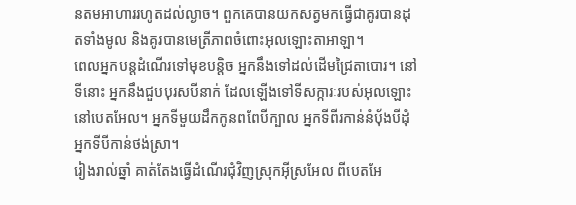នតមអាហាររហូតដល់ល្ងាច។ ពួកគេបានយកសត្វមកធ្វើជាគូរបានដុតទាំងមូល និងគូរបានមេត្រីភាពចំពោះអុលឡោះតាអាឡា។
ពេលអ្នកបន្តដំណើរទៅមុខបន្តិច អ្នកនឹងទៅដល់ដើមជ្រៃតាបោរ។ នៅទីនោះ អ្នកនឹងជួបបុរសបីនាក់ ដែលឡើងទៅទីសក្ការៈរបស់អុលឡោះនៅបេតអែល។ អ្នកទីមួយដឹកកូនពពែបីក្បាល អ្នកទីពីរកាន់នំបុ័ងបីដុំ អ្នកទីបីកាន់ថង់ស្រា។
រៀងរាល់ឆ្នាំ គាត់តែងធ្វើដំណើរជុំវិញស្រុកអ៊ីស្រអែល ពីបេតអែ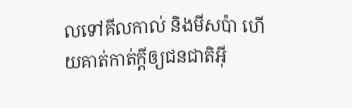លទៅគីលកាល់ និងមីសប៉ា ហើយគាត់កាត់ក្តីឲ្យជនជាតិអ៊ី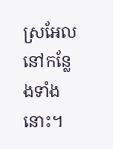ស្រអែលនៅកន្លែងទាំងនោះ។